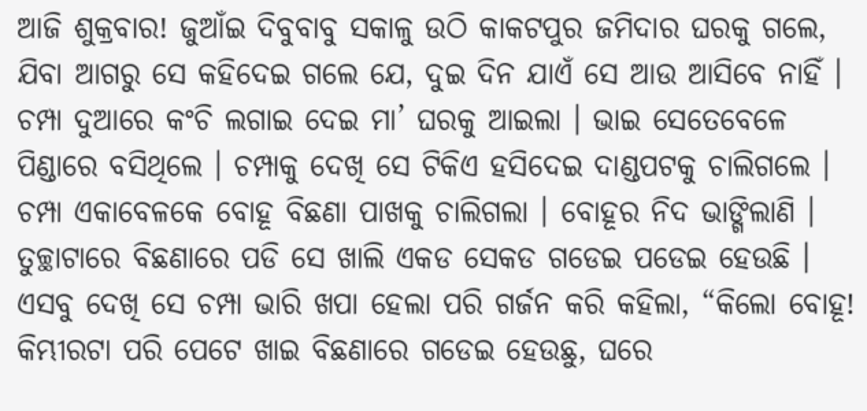ଆଜି ଶୁକ୍ରବାର! ଜୁଆଁଇ ଦିବୁବାବୁ ସକାଳୁ ଉଠି କାକଟପୁର ଜମିଦାର ଘରକୁ ଗଲେ, ଯିବା ଆଗରୁ ସେ କହିଦେଇ ଗଲେ ଯେ, ଦୁଇ ଦିନ ଯାଏଁ ସେ ଆଉ ଆସିବେ ନାହିଁ । ଚମ୍ପା ଦୁଆରେ କଂଚି ଲଗାଇ ଦେଇ ମା’ ଘରକୁ ଆଇଲା । ଭାଇ ସେତେବେଳେ ପିଣ୍ଡାରେ ବସିଥିଲେ । ଚମ୍ପାକୁ ଦେଖି ସେ ଟିକିଏ ହସିଦେଇ ଦାଣ୍ଡପଟକୁ ଚାଲିଗଲେ । ଚମ୍ପା ଏକାବେଳକେ ବୋହୂ ବିଛଣା ପାଖକୁ ଚାଲିଗଲା । ବୋହୂର ନିଦ ଭାଙ୍ଗିଲାଣି । ତୁଚ୍ଛାଟାରେ ବିଛଣାରେ ପଡି ସେ ଖାଲି ଏକଡ ସେକଡ ଗଡେଇ ପଡେଇ ହେଉଛି । ଏସବୁ ଦେଖି ସେ ଚମ୍ପା ଭାରି ଖପା ହେଲା ପରି ଗର୍ଜନ କରି କହିଲା, “କିଲୋ ବୋହୂ! କିମ୍ଭୀରଟା ପରି ପେଟେ ଖାଇ ବିଛଣାରେ ଗଡେଇ ହେଉଛୁ, ଘରେ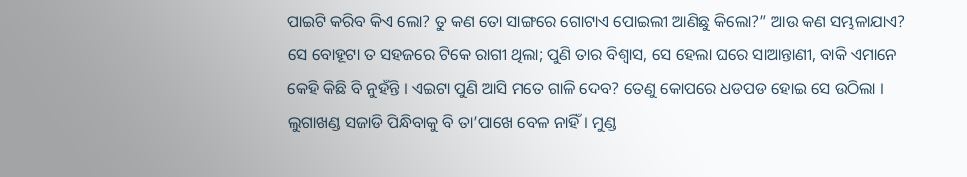ପାଇଟି କରିବ କିଏ ଲୋ? ତୁ କଣ ତୋ ସାଙ୍ଗରେ ଗୋଟାଏ ପୋଇଲୀ ଆଣିଛୁ କିଲୋ?” ଆଉ କଣ ସମ୍ଭଳାଯାଏ? ସେ ବୋହୂଟା ତ ସହଜରେ ଟିକେ ରାଗୀ ଥିଲା; ପୁଣି ତାର ବିଶ୍ୱାସ, ସେ ହେଲା ଘରେ ସାଆନ୍ତାଣୀ, ବାକି ଏମାନେ କେହି କିଛି ବି ନୁହଁନ୍ତି । ଏଇଟା ପୁଣି ଆସି ମତେ ଗାଳି ଦେବ? ତେଣୁ କୋପରେ ଧଡପଡ ହୋଇ ସେ ଉଠିଲା । ଲୁଗାଖଣ୍ଡ ସଜାଡି ପିନ୍ଧିବାକୁ ବି ତା’ପାଖେ ବେଳ ନାହିଁ । ମୁଣ୍ଡ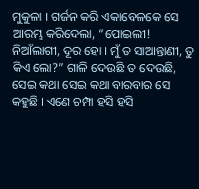ମୁକୁଳା । ଗର୍ଜନ କରି ଏକାବେଳକେ ସେ ଆରମ୍ଭ କରିଦେଲା, “ପୋଇଲୀ! ନିଆଁଲାଗୀ, ଦୂର ହୋ । ମୁଁ ତ ସାଆନ୍ତାଣୀ, ତୁ କିଏ ଲୋ?” ଗାଳି ଦେଉଛି ତ ଦେଉଛି, ସେଇ କଥା ସେଇ କଥା ବାରବାର ସେ କହୁଛି । ଏଣେ ଚମ୍ପା ହସି ହସି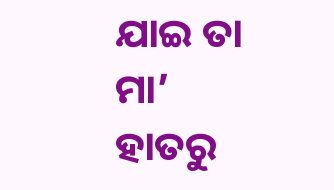ଯାଇ ତା ମା’ ହାତରୁ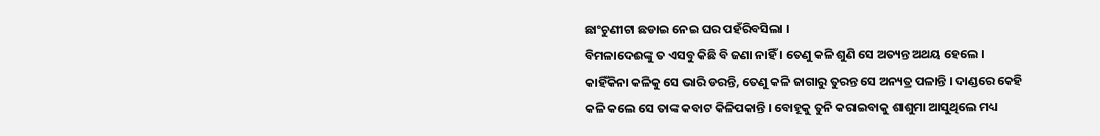ଛାଂଚୁଣୀଟା ଛଡାଇ ନେଇ ଘର ପହଁରିବସିଲା ।
ବିମଳାଦେଈଙ୍କୁ ତ ଏସବୁ କିଛି ବି ଜଣା ନାହିଁ । ତେଣୁ କଳି ଶୁଣି ସେ ଅତ୍ୟନ୍ତ ଅଥୟ ହେଲେ । କାହିଁକିନା କଳିକୁ ସେ ଭାରି ଡରନ୍ତି, ତେଣୁ କଳି ଜାଗାରୁ ତୁରନ୍ତ ସେ ଅନ୍ୟତ୍ର ପଳାନ୍ତି । ଦାଣ୍ଡରେ କେହି କଳି କଲେ ସେ ତାଙ୍କ କବାଟ କିଳିପକାନ୍ତି । ବୋହୂକୁ ତୁନି କରାଇବାକୁ ଶାଶୁମା ଆସୁଥିଲେ ମଧ୍ୟ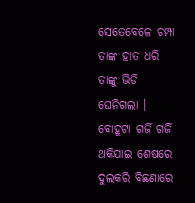ସେତେବେଳେ ଚମ୍ପା ତାଙ୍କ ହାତ ଧରି ତାଙ୍କୁ ଭିଡି ଘେନିଗଲା ।
ବୋହୂଟା ଗର୍ଜି ଗର୍ଜି ଥକିଯାଇ ଶେଷରେ ଦୁଲକରି ବିଛଣାରେ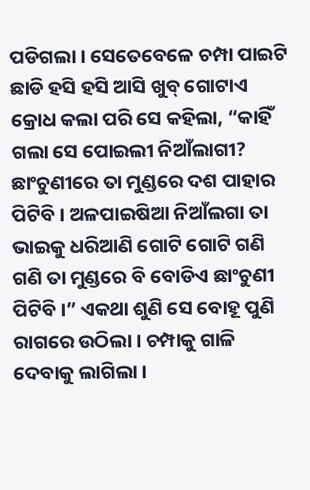ପଡିଗଲା । ସେତେବେଳେ ଚମ୍ପା ପାଇଟି ଛାଡି ହସି ହସି ଆସି ଖୁବ୍ ଗୋଟାଏ କ୍ରୋଧ କଲା ପରି ସେ କହିଲା, “କାହିଁ ଗଲା ସେ ପୋଇଲୀ ନିଆଁଲାଗୀ? ଛାଂଚୁଣୀରେ ତା ମୁଣ୍ଡରେ ଦଶ ପାହାର ପିଟିବି । ଅଳପାଇଷିଆ ନିଆଁଲଗା ତା ଭାଇକୁ ଧରିଆଣି ଗୋଟି ଗୋଟି ଗଣି ଗଣି ତା ମୁଣ୍ଡରେ ବି ବୋଡିଏ ଛାଂଚୁଣୀ ପିଟିବି ।” ଏକଥା ଶୁଣି ସେ ବୋହୂ ପୁଣି ରାଗରେ ଉଠିଲା । ଚମ୍ପାକୁ ଗାଳି ଦେବାକୁ ଲାଗିଲା ।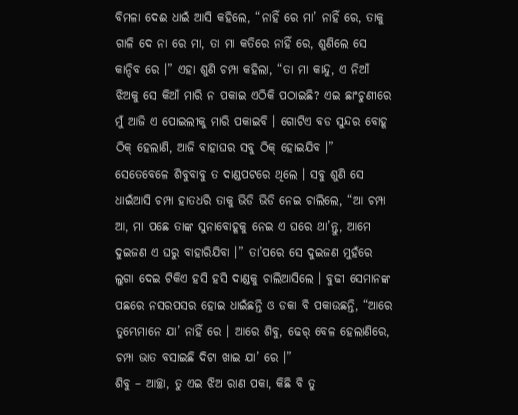ବିମଳା ଦେଈ ଧାଇଁ ଆସି କହିଲେ, “ନାହିଁ ରେ ମା’ ନାହିଁ ରେ, ତାକୁ ଗାଳି ଦେ ନା ରେ ମା, ତା ମା କତିରେ ନାହିଁ ରେ, ଶୁଣିଲେ ସେ କାନ୍ଦିବ ରେ ।” ଏହା ଶୁଣି ଚମ୍ପା କହିଲା, “ତା ମା କାନ୍ଦୁ, ଏ ନିଆଁ ଝିଅକୁ ସେ କିଆଁ ମାରି ନ ପକାଇ ଏଠିକି ପଠାଇଛି? ଏଇ ଛାଂଚୁଣୀରେ ମୁଁ ଆଜି ଏ ପୋଇଲୀକୁ ମାରି ପକାଇବି । ଗୋଟିଏ ବଡ ସୁନ୍ଦର ବୋହୂ ଠିକ୍ ହେଲାଣି, ଆଜି ବାହାଘର ସବୁ ଠିକ୍ ହୋଇଯିବ ।”
ସେତେବେଳେ ଶିବୁବାବୁ ତ ଦାଣ୍ଡପଟରେ ଥିଲେ । ସବୁ ଶୁଣି ସେ ଧାଇଁଆସି ଚମ୍ପା ହାତଧରି ତାକୁ ଭିଡି ଭିଡି ନେଇ ଚାଲିଲେ, “ଆ ଚମ୍ପା ଆ, ମା ପଛେ ତାଙ୍କ ସୁନାବୋହୂକୁ ନେଇ ଏ ଘରେ ଥା’ନ୍ତୁ, ଆମେ ଦୁଇଜଣ ଏ ଘରୁ ବାହାରିଯିବା ।” ତା’ପରେ ସେ ଦୁଇଜଣ ମୁହଁରେ ଲୁଗା ଦେଇ ଟିକିଏ ହସି ହସି ଦାଣ୍ଡକୁ ଚାଲିଆସିଲେ । ବୁଢୀ ସେମାନଙ୍କ ପଛରେ ନସରପସର ହୋଇ ଧାଇଁଛନ୍ତି ଓ ଡକା ବି ପକାଉଛନ୍ତି, “ଆରେ ତୁମ୍ଭେମାନେ ଯା’ ନାହିଁ ରେ । ଆରେ ଶିବୁ, ଢେର୍ ବେଳ ହେଲାଣିରେ, ଚମ୍ପା ଭାତ ବସାଇଛି ଦିଟା ଖାଇ ଯା’ ରେ ।”
ଶିବୁ – ଆଚ୍ଛା, ତୁ ଏଇ ଝିଅ ରାଣ ପକା, କିଛି ବି ତୁ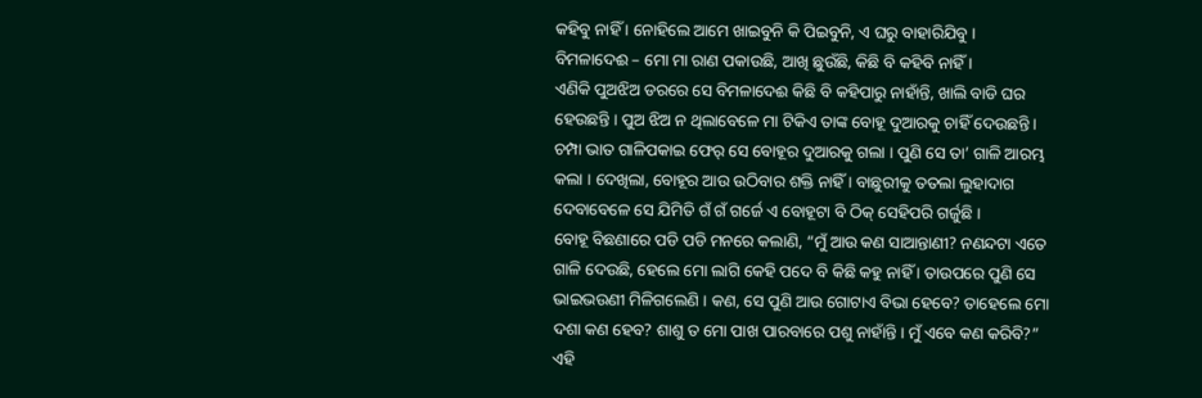କହିବୁ ନାହିଁ । ନୋହିଲେ ଆମେ ଖାଇବୁନି କି ପିଇବୁନି, ଏ ଘରୁ ବାହାରିଯିବୁ ।
ବିମଳାଦେଈ – ମୋ ମା ରାଣ ପକାଉଛି, ଆଖି ଛୁଉଁଛି, କିଛି ବି କହିବି ନାହିଁ ।
ଏଣିକି ପୁଅଝିଅ ଡରରେ ସେ ବିମଳାଦେଈ କିଛି ବି କହିପାରୁ ନାହାଁନ୍ତି, ଖାଲି ବାଡି ଘର ହେଉଛନ୍ତି । ପୁଅ ଝିଅ ନ ଥିଲାବେଳେ ମା ଟିକିଏ ତାଙ୍କ ବୋହୂ ଦୁଆରକୁ ଚାହିଁ ଦେଉଛନ୍ତି ।
ଚମ୍ପା ଭାତ ଗାଳିପକାଇ ଫେର୍ ସେ ବୋହୂର ଦୁଆରକୁ ଗଲା । ପୁଣି ସେ ତା’ ଗାଳି ଆରମ୍ଭ କଲା । ଦେଖିଲା, ବୋହୂର ଆଉ ଉଠିବାର ଶକ୍ତି ନାହିଁ । ବାଛୁରୀକୁ ତତଲା ଲୁହାଦାଗ ଦେବାବେଳେ ସେ ଯିମିତି ଗଁ ଗଁ ଗର୍ଜେ ଏ ବୋହୂଟା ବି ଠିକ୍ ସେହିପରି ଗର୍ଜୁଛି ।
ବୋହୂ ବିଛଣାରେ ପଡି ପଡି ମନରେ କଲାଣି, “ମୁଁ ଆଉ କଣ ସାଆନ୍ତାଣୀ? ନଣନ୍ଦଟା ଏତେ ଗାଳି ଦେଉଛି, ହେଲେ ମୋ ଲାଗି କେହି ପଦେ ବି କିଛି କହୁ ନାହିଁ । ତାଉପରେ ପୁଣି ସେ ଭାଇଭଉଣୀ ମିଳିଗଲେଣି । କଣ, ସେ ପୁଣି ଆଉ ଗୋଟାଏ ବିଭା ହେବେ? ତାହେଲେ ମୋ ଦଶା କଣ ହେବ? ଶାଶୁ ତ ମୋ ପାଖ ପାରବାରେ ପଶୁ ନାହାଁନ୍ତି । ମୁଁ ଏବେ କଣ କରିବି?” ଏହି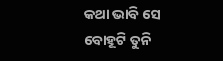କଥା ଭାବି ସେ ବୋହୂଟି ତୁନି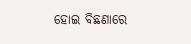ହୋଇ ବିଛଣାରେ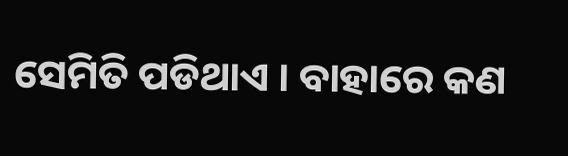ସେମିତି ପଡିଥାଏ । ବାହାରେ କଣ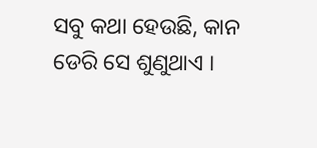ସବୁ କଥା ହେଉଛି, କାନ ଡେରି ସେ ଶୁଣୁଥାଏ ।